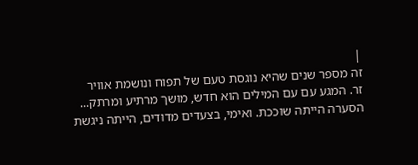|
זה מספר שנים שהיא נוגסת טעם של תפוח ונושמת אוויר
זר. המגע עם עם המילים הוא חדש, מושך מרתיע ומרתק...
הסערה הייתה שוככת. ואימי, בצעדים מדודים, הייתה ניגשת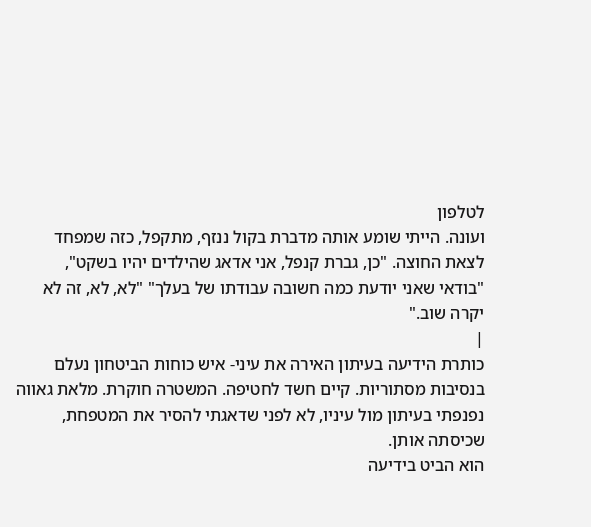לטלפון
ועונה. הייתי שומע אותה מדברת בקול ננזף, מתקפל, כזה שמפחד
לצאת החוצה. "כן, גברת קנפל, אני אדאג שהילדים יהיו בשקט",
"בודאי שאני יודעת כמה חשובה עבודתו של בעלך" "לא, לא, זה לא
יקרה שוב."
|
כותרת הידיעה בעיתון האירה את עיני- איש כוחות הביטחון נעלם
בנסיבות מסתוריות. קיים חשד לחטיפה. המשטרה חוקרת. מלאת גאווה
נפנפתי בעיתון מול עיניו, לא לפני שדאגתי להסיר את המטפחת,
שכיסתה אותן.
הוא הביט בידיעה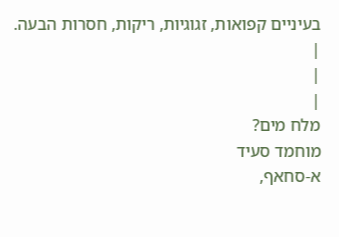בעיניים קפואות, זגוגיות, ריקות, חסרות הבעה.
|
|
|
מלח מים?
מוחמד סעיד
א-סחאף,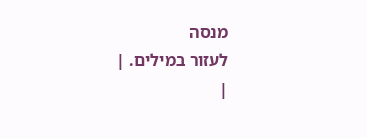מנסה
לעזור במילים. |
|